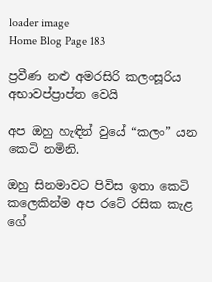loader image
Home Blog Page 183

ප්‍රවීණ නළු අමරසිරි කලංසූරිය අභාවප්ප්‍රාප්ත වෙයි

අප ඔහු හැඳින් වුයේ “කලං” යන කෙටි නමිනි.

ඔහු සිනමාවට පිවිස ඉතා කෙටි කලෙකින්ම අප රටේ රසික කැළ ගේ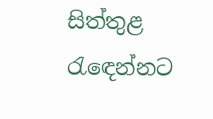සිත්තුළ රැඳෙන්නට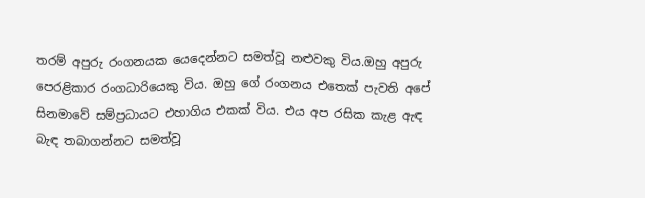තරම් අපුරු රංගනයක යෙදෙන්නට සමත්වූ නළුවකු විය.ඔහු අපුරු පෙරළිකාර රංගධාරියෙකු විය. ඔහු ගේ රංගනය එතෙක් පැවති අපේ සිනමාවේ සම්ප්‍රධායට එහාගිය එකක් විය. එය අප රසික කැළ ඇඳ බැඳ තබාගන්නට සමත්වූ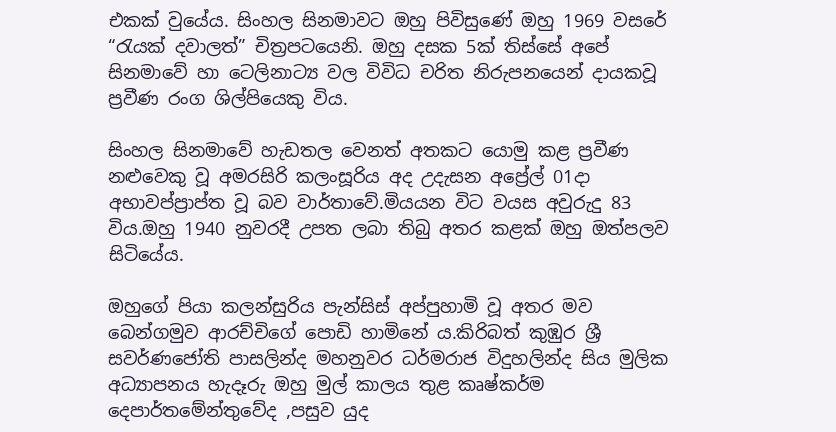එකක් වුයේය. සිංහල සිනමාවට ඔහු පිවිසුණේ ඔහු 1969 වසරේ “රැයක් දවාලත්” චිත්‍රපටයෙනි. ඔහු දසක 5ක් තිස්සේ අපේ සිනමාවේ හා ටෙලිනාට්‍ය වල විවිධ චරිත නිරුපනයෙන් දායකවූ ප්‍රවීණ රංග ශිල්පියෙකු විය.

සිංහල සිනමාවේ හැඩතල වෙනත් අතකට යොමු කළ ප්‍රවීණ නළුවෙකු වූ අමරසිරි කලංසූරිය අද උදැසන අප්‍රේල් 01දා අභාවප්ප්‍රාප්ත වූ බව වාර්තාවේ.මියයන විට වයස අවුරුදු 83 විය.ඔහු 1940 නුවරදී උපත ලබා තිබු අතර කළක් ඔහු ඔත්පලව සිටියේය.

ඔහුගේ පියා කලන්සුරිය පැන්සිස් අප්පුහාමි වූ අතර මව බෙන්ගමුව ආරච්චිගේ පොඩි හාමිනේ ය.කිරිබත් කුඹුර ශ්‍රී සවර්ණජෝති පාසලින්ද මහනුවර ධර්මරාජ විදුහලින්ද සිය මුලික අධ්‍යාපනය හැදෑරු ඔහු මුල් කාලය තුළ කෘෂ්කර්ම දෙපාර්තමේන්තුවේද ,පසුව යුද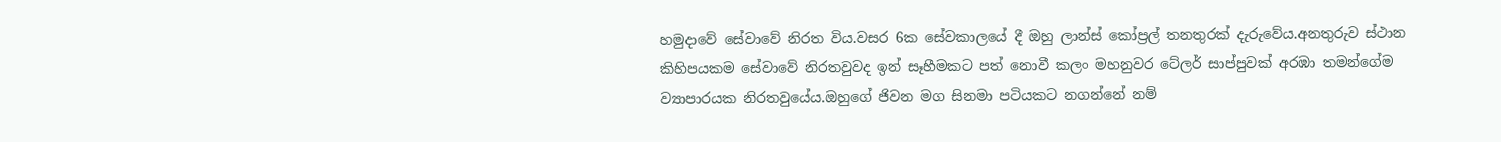හමුදාවේ සේවාවේ නිරත විය.වසර 6ක සේවකාලයේ දී ඔහු ලාන්ස් කෝප්‍රල් තනතුරක් දැරුවේය.අනතුරුව ස්ථාන කිහිපයකම සේවාවේ නිරතවුවද ඉන් සෑහීමකට පත් නොවී කලං මහනුවර ටේලර් සාප්පුවක් අරඹා තමන්ගේම ව්‍යාපාරයක නිරතවුයේය.ඔහුගේ ජිවන මග සිනමා පටියකට නගන්නේ නම්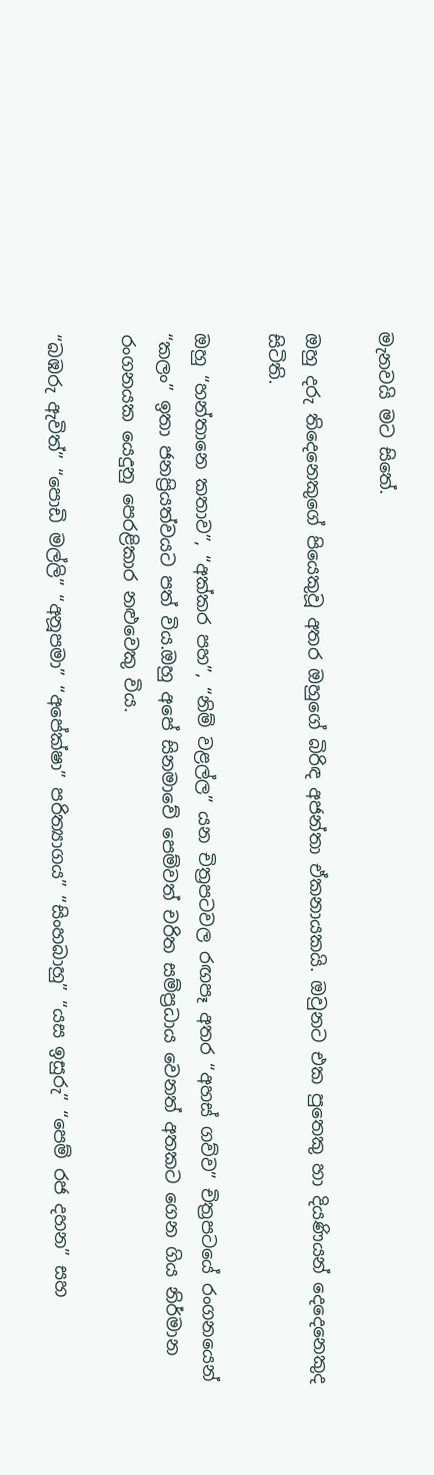මැනවයි මට සිතේ.

ඔහු දරු තිදෙනෙකුගේ පියෙකුවූ අතර ඔහුගේ බිරිඳ අජන්තා ඒකනායකයි. ඔවුනට එක පුතෙකු හා දියණියන් දෙදෙනෙකුද සිටිති.

ඔහු “හන්තානෙ කතාව”, “අක්කර පහ”, “නිම් වළල්ල” යන චිත්‍රපටවල රඟපෑ අතර “අහස් ගව්ව” චිත්‍රපටයේ රංගනයෙන් “කලං” ඉතා ජනප්‍රියත්වයට පත් විය.ඔහු අපේ සිනමාවේ පෙම්වත් චරිත සම්ප්‍රධාය වෙනත් අතකට ගෙන ගිය නිර්මාන රංගනයක යෙදුනු පෙරළිකාර නළුවෙකු විය.

“බඹරු ඇවිත්” “පොඩි මල්ලි” “අනූපමා” “අපේක්ෂා” පරිත්‍යාගය” “සිංහබාහු” “යස ඉසුරු” “පෙම් රජ දහන” සහ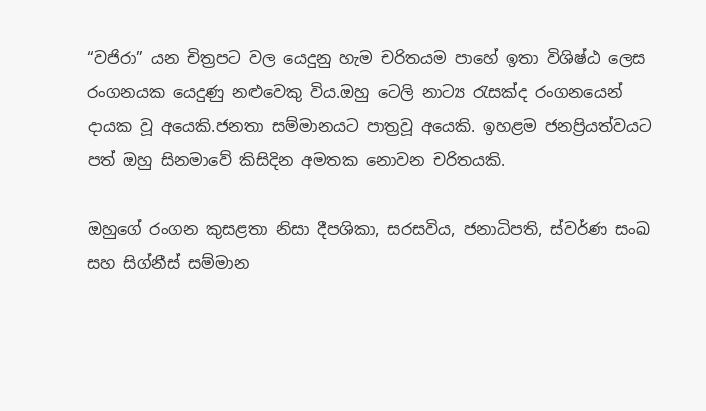“වජිරා” යන චිත්‍රපට වල යෙදුනු හැම චරිතයම පාහේ ඉතා විශිෂ්ඨ ලෙස රංගනයක යෙදුණු නළුවෙකු විය.ඔහු ටෙලි නාට්‍ය රැසක්ද රංගනයෙන් දායක වූ අයෙකි.ජනතා සම්මානයට පාත්‍රවූ අයෙකි. ඉහළම ජනප්‍රියත්වයට පත් ඔහු සිනමාවේ කිසිදින අමතක නොවන චරිතයකි.

ඔහුගේ රංගන කුසළතා නිසා දීපශිකා, සරසවිය, ජනාධිපති, ස්වර්ණ සංඛ සහ සිග්නීස් සම්මාන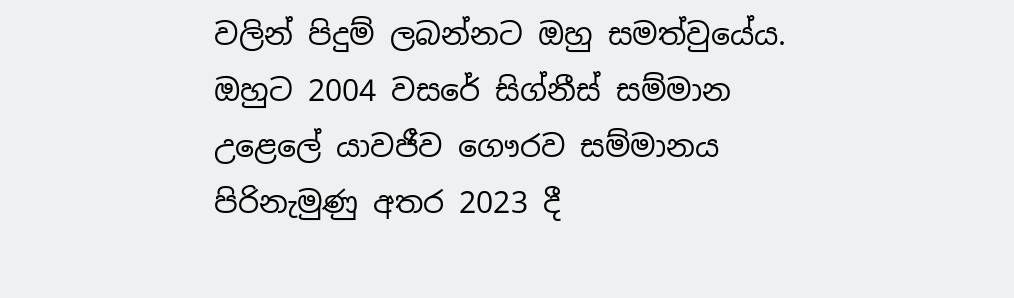වලින් පිදුම් ලබන්නට ඔහු සමත්වුයේය. ඔහුට 2004 වසරේ සිග්නීස් සම්මාන උළෙලේ යාවජීව ගෞරව සම්මානය පිරිනැමුණු අතර 2023 දී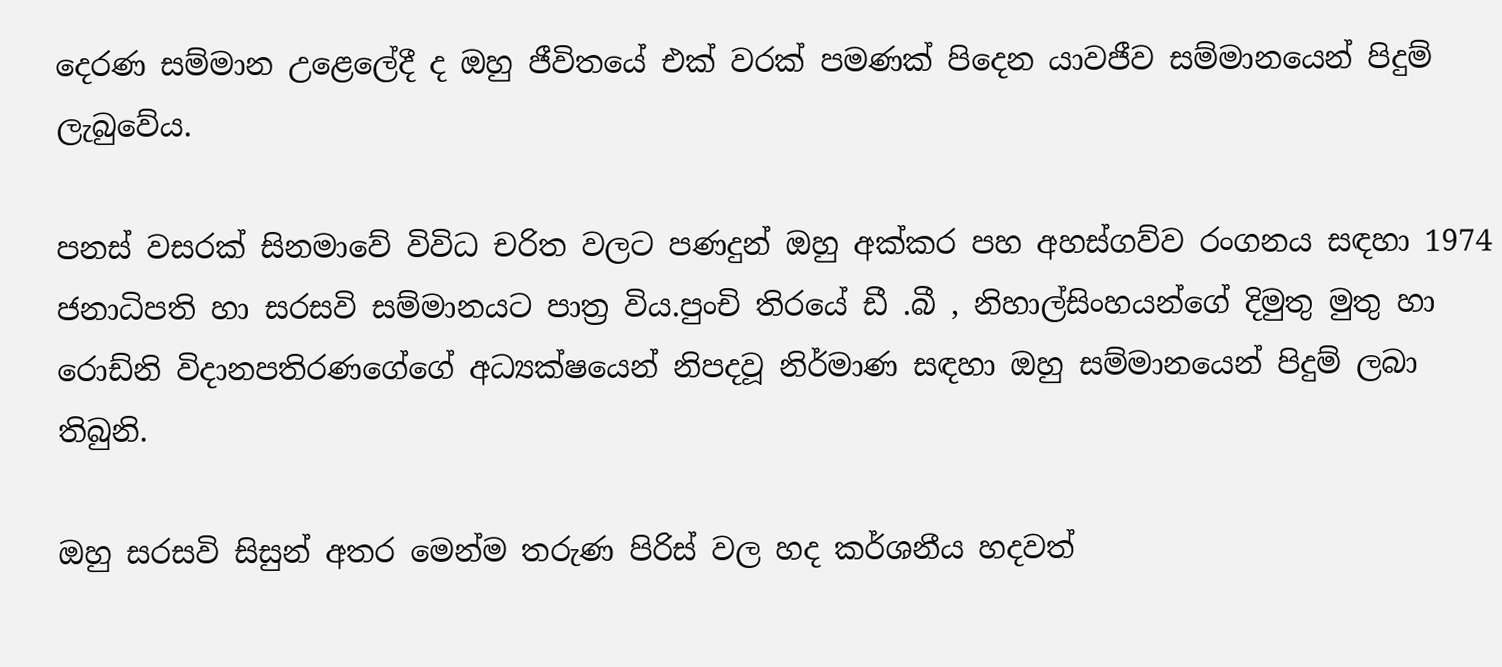දෙරණ සම්මාන උළෙලේදී ද ඔහු ජීවිතයේ එක් වරක් පමණක් පිදෙන යාවජීව සම්මානයෙන් පිදුම් ලැබුවේය.

පනස් වසරක් සිනමාවේ විවිධ චරිත වලට පණදුන් ඔහු අක්කර පහ අහස්ගව්ව රංගනය සඳහා 1974 ජනාධිපති හා සරසවි සම්මානයට පාත්‍ර විය.පුංචි තිරයේ ඩී .බී , නිහාල්සිංහයන්ගේ දිමුතු මුතු හා රොඩ්නි විදානපතිරණගේගේ අධ්‍යක්ෂයෙන් නිපදවූ නිර්මාණ සඳහා ඔහු සම්මානයෙන් පිදුම් ලබා තිබුනි.

ඔහු සරසවි සිසුන් අතර මෙන්ම තරුණ පිරිස් වල හද කර්ශනීය හදවත්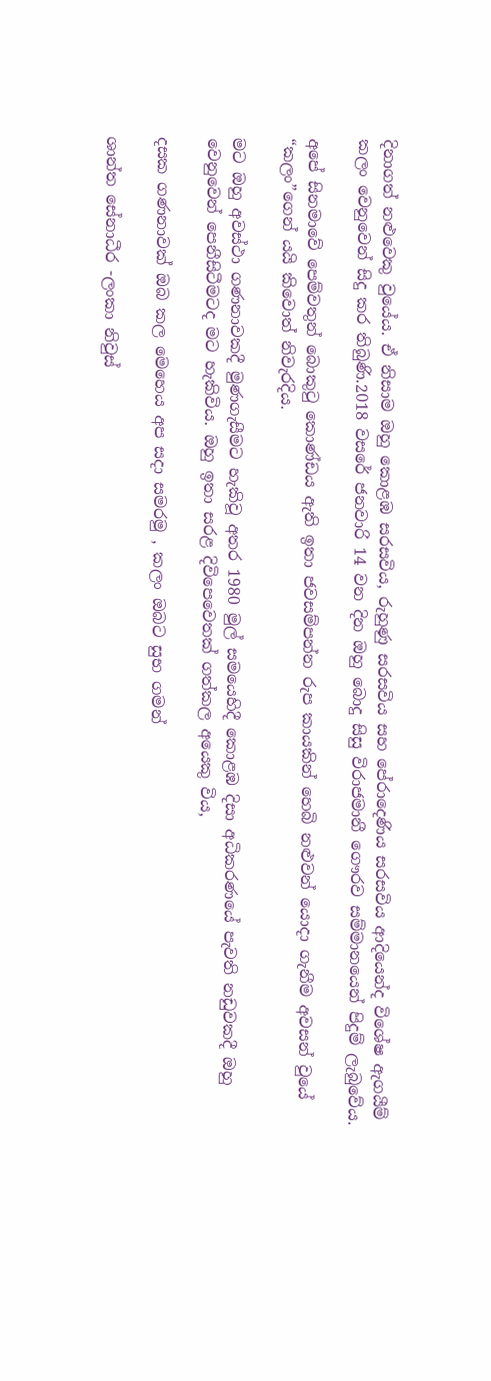දිනාගත් නළුවෙකු වුයේය. ඒ නිසාම ඔහු කොළඹ සරසවිය, රුහුණු සරසවිය සහ පේරාදෙණිය සරසවිය ආදියෙන්ද විශේෂ ඇගයීම් කලං වෙනුවෙන් සිදු කර තිබුණි.2018 වසරේ ජනවාරි 14 වන දින ඔහු බොදු සිසු විරාජමානී ගෞරව සම්මානයෙන් පිදුම් ලැබුවේය.

අපේ සිනමාවේ පෙම්වතුන් බොකුටු කොණ්ඩය ඇති ඉතා ජවසම්පන්න රුප කායකින් හෙබි නළුවන් යොදා ගැනීම අවසන් වුයේ “කලං”ගෙන් යයි කිවොත් නිවැරදිය.

මට ඔහු අවස්ථා ගණනාවකදී මුණගැසීමට හැකිවූ අතර 1980 මුල් සමයෙහිදී කොළඹ දිසා අධිකරණයේ පැවති නඩුවකදී ඔහු වෙනුවෙන් පෙනීසිටීමටද මට හැකිවිය. ඔහු ඉතා සරළ දිවිපෙවෙතක් ගත්කල අයෙකු විය,

දසක ගණනාවක් ඔබ කල මෙහෙය අප සදා සමරමු , කලං ඔබට සුභ ගමන්

ශාන්ත සේනාධීර -ලංකා නිවුස්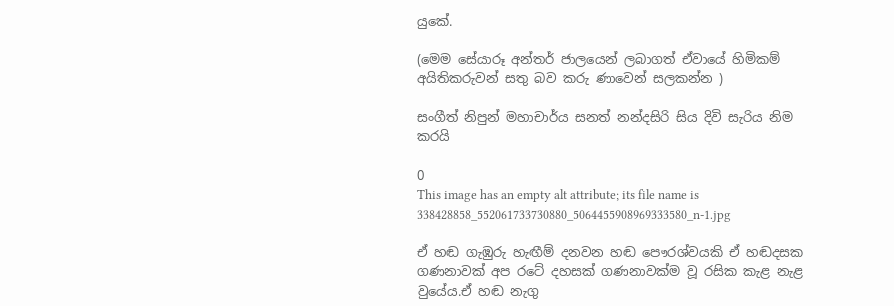යුකේ.

(මෙම සේයාරූ අන්තර් ජාලයෙන් ලබාගත් ඒවායේ හිමිකම් අයිතිකරුවන් සතු බව කරු ණාවෙන් සලකන්න )

සංගීත් නිපුන් මහාචාර්ය සනත් නන්දසිරි සිය දිවි සැරිය නිම කරයි

0
This image has an empty alt attribute; its file name is 338428858_552061733730880_5064455908969333580_n-1.jpg

ඒ හඬ ගැඹුරු හැඟීම් දනවන හඬ පෞරශ්වයකි ඒ හඬදසක ගණනාවක් අප රටේ දහසක් ගණනාවක්ම වූ රසික කැළ නැළ වුයේය.ඒ හඬ නැගු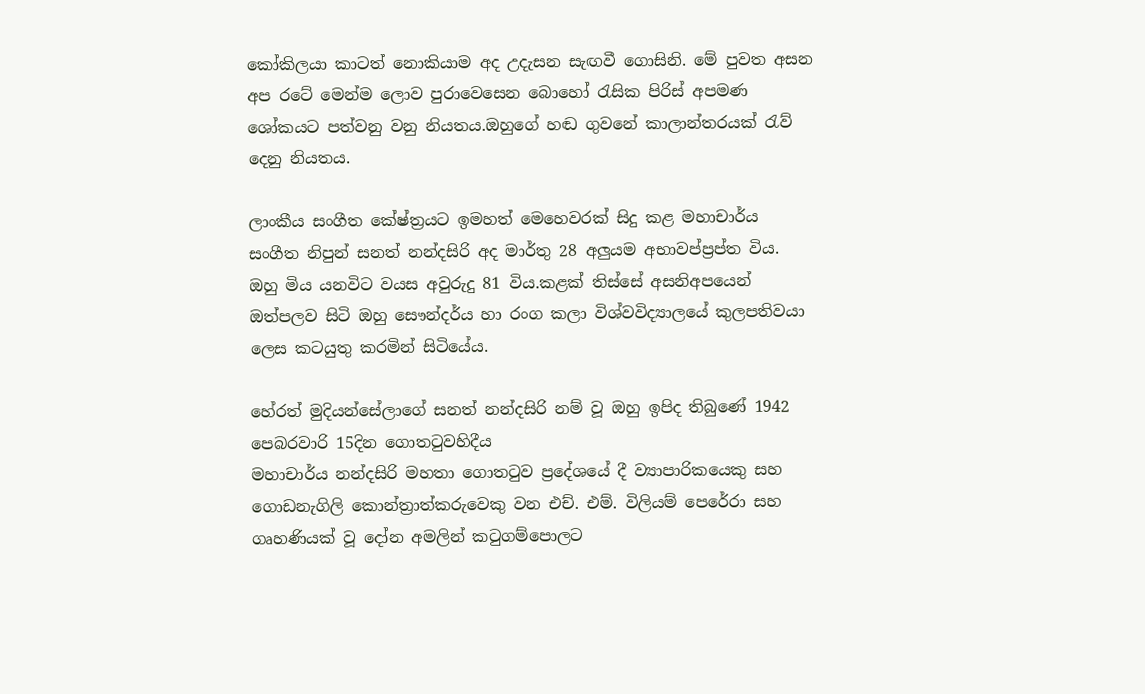කෝකිලයා කාටත් නොකියාම අද උදැසන සැඟවී ගොසිනි. මේ පුවත අසන අප රටේ මෙන්ම ලොව පුරාවෙසෙන බොහෝ රැසික පිරිස් අපමණ ශෝකයට පත්වනු වනු නියතය.ඔහුගේ හඬ ගුවනේ කාලාන්තරයක් රැව් දෙනු නියතය.

ලාංකීය සංගීත කේෂ්ත්‍රයට ඉමහත් මෙහෙවරක් සිදු කළ මහාචාර්ය සංගීත නිපුන් සනත් නන්දසිරි අද මාර්තු 28 අලුයම අභාවප්ප්‍රප්ත විය. ඔහු මිය යනවිට වයස අවුරුදු 81 විය.කළක් තිස්සේ අසනිඅපයෙන් ඔත්පලව සිටි ඔහු සෞන්දර්ය හා රංග කලා විශ්වවිද්‍යාලයේ කුලපතිවයා ලෙස කටයුතු කරමින් සිටියේය.

හේරත් මුදියන්සේලාගේ සනත් නන්දසිරි නම් වූ ඔහු ඉපිද තිබුණේ 1942 පෙබරවාරි 15දින ගොතටුවහිදීය
මහාචාර්ය නන්දසිරි මහතා ගොතටුව ප්‍රදේශයේ දී ව්‍යාපාරිකයෙකු සහ ගොඩනැගිලි කොන්ත්‍රාත්කරුවෙකු වන එච්. එම්. විලියම් පෙරේරා සහ ගෘහණියක් වූ දෝන අමලින් කටුගම්පොලට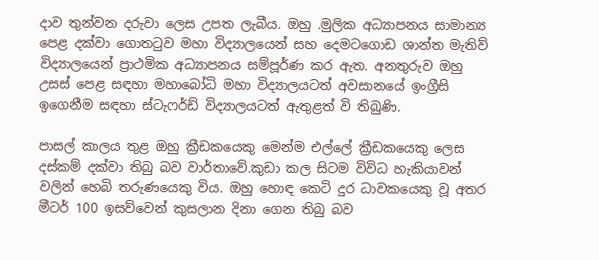දාව තුන්වන දරුවා ලෙස උපත ලැබීය. ඔහු .මුලික අධ්‍යාපනය සාමාන්‍ය පෙළ දක්වා ගොතටුව මහා විද්‍යාලයෙන් සහ දෙමටගොඩ ශාන්ත මැතිව් විද්‍යාලයෙන් ප්‍රාථමික අධ්‍යාපනය සම්පූර්ණ කර ඇත. අනතුරුව ඔහු උසස් පෙළ සඳහා මහාබෝධි මහා විද්‍යාලයටත් අවසානයේ ඉංග්‍රීසි ඉගෙනීම සඳහා ස්ටැෆර්ඩ් විද්‍යාලයටත් ඇතුළත් වි තිබුණි.

පාසල් කාලය තුළ ඔහු ක්‍රීඩකයෙකු මෙන්ම එල්ලේ ක්‍රීඩකයෙකු ලෙස දස්කම් දක්වා තිබු බව වාර්තාවේ.කුඩා කල සිටම විවිධ හැකියාවන් වලින් හෙබි තරුණයෙකු විය. ඔහු හොඳ කෙටි දුර ධාවකයෙකු වූ අතර මීටර් 100 ඉසව්වෙන් කුසලාන දිනා ගෙන තිබු බව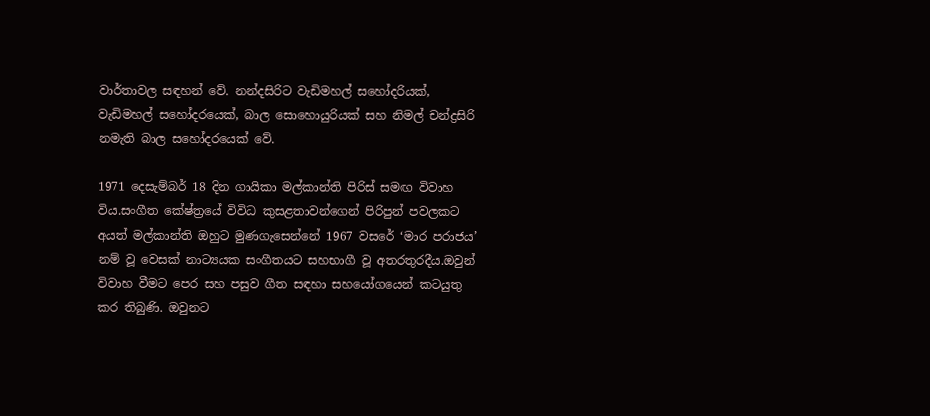වාර්තාවල සඳහන් වේ. නන්දසිරිට වැඩිමහල් සහෝදරියක්, වැඩිමහල් සහෝදරයෙක්, බාල සොහොයුරියක් සහ නිමල් චන්ද්‍රසිරි නමැති බාල සහෝදරයෙක් වේ.

1971 දෙසැම්බර් 18 දින ගායිකා මල්කාන්ති පිරිස් සමඟ විවාහ විය.සංගීත කේෂ්ත්‍රයේ විවිධ කුසළතාවන්ගෙන් පිරිපුන් පවලකට අයත් මල්කාන්ති ඔහුට මුණගැසෙන්නේ 1967 වසරේ ‘මාර පරාජය’ නම් වූ වෙසක් නාට්‍යයක සංගීතයට සහභාගී වූ අතරතුරදීය.ඔවුන් විවාහ වීමට පෙර සහ පසුව ගීත සඳහා සහයෝගයෙන් කටයුතු කර තිබුණි. ඔවුනට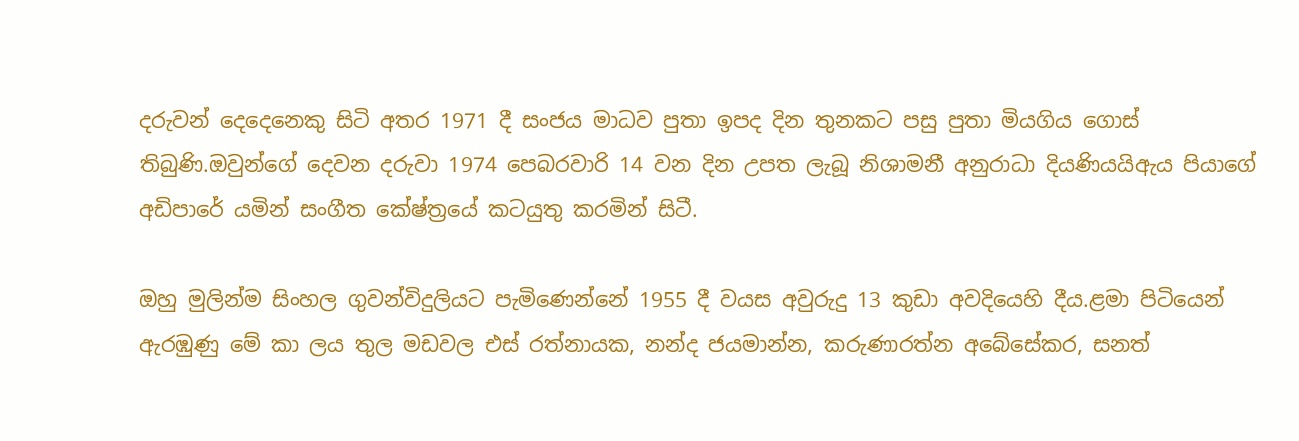දරුවන් දෙදෙනෙකු සිටි අතර 1971 දී සංජය මාධව පුතා ඉපද දින තුනකට පසු පුතා මියගිය ගොස් තිබුණි.ඔවුන්ගේ දෙවන දරුවා 1974 පෙබරවාරි 14 වන දින උපත ලැබූ නිශාමනී අනුරාධා දියණියයිඇය පියාගේ අඩිපාරේ යමින් සංගීත කේෂ්ත්‍රයේ කටයුතු කරමින් සිටී.

ඔහු මුලින්ම සිංහල ගුවන්විදුලියට පැමිණෙන්නේ 1955 දී වයස අවුරුදු 13 කුඩා අවදියෙහි දීය.ළමා පිටියෙන් ඇරඹුණු මේ කා ලය තුල මඩවල එස් රත්නායක, නන්ද ජයමාන්න, කරුණාරත්න අබේසේකර, සනත්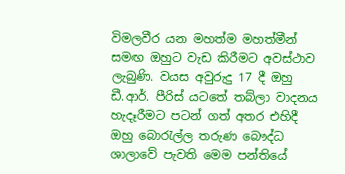විමලවීර යන මහත්ම මහත්මීන් සමඟ ඔහුට වැඩ කිරීමට අවස්ථාව ලැබුණි. වයස අවුරුදු 17 දී ඔහු ඩී.ආර්. පීරිස් යටතේ තබ්ලා වාදනය හැදෑරීමට පටන් ගත් අතර එහිදී ඔහු බොරැල්ල තරුණ බෞද්ධ ශාලාවේ පැවති මෙම පන්තියේ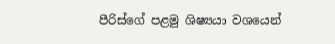පීරිස්ගේ පළමු ශිෂ්‍යයා වශයෙන්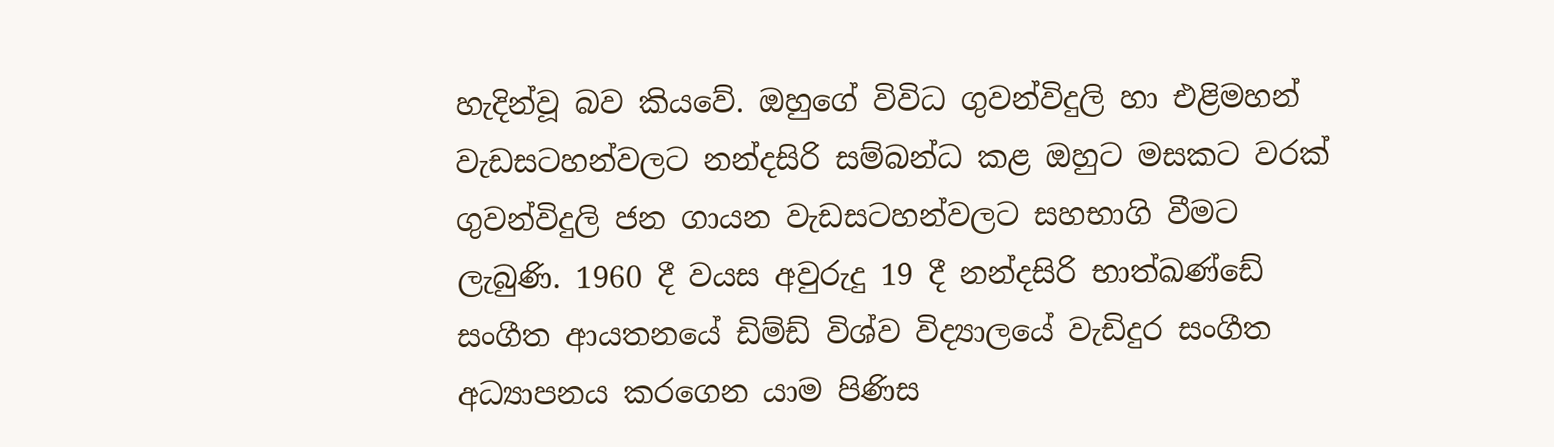හැදින්වූ බව කියවේ. ඔහුගේ විවිධ ගුවන්විදුලි හා එළිමහන් වැඩසටහන්වලට නන්දසිරි සම්බන්ධ කළ ඔහුට මසකට වරක් ගුවන්විදුලි ජන ගායන වැඩසටහන්වලට සහභාගි වීමට ලැබුණි. 1960 දී වයස අවුරුදු 19 දී නන්දසිරි භාත්ඛණ්ඩේ සංගීත ආයතනයේ ඩිම්ඩ් විශ්ව විද්‍යාලයේ වැඩිදුර සංගීත අධ්‍යාපනය කරගෙන යාම පිණිස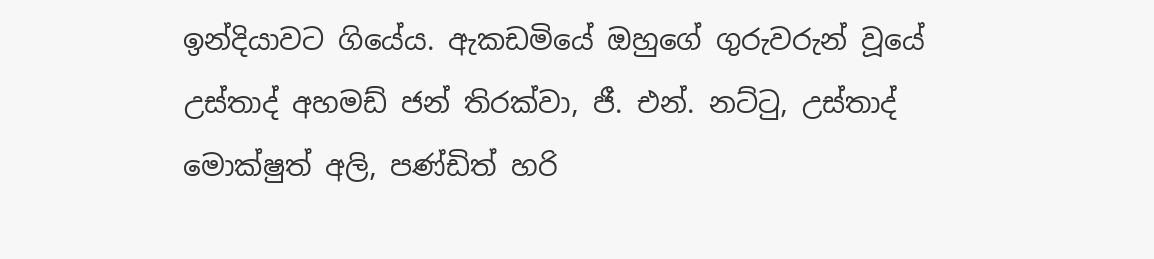ඉන්දියාවට ගියේය. ඇකඩමියේ ඔහුගේ ගුරුවරුන් වූයේ උස්තාද් අහමඩ් ජන් තිරක්වා, ජී. එන්. නට්ටු, උස්තාද් මොක්ෂුත් අලි, පණ්ඩිත් හරි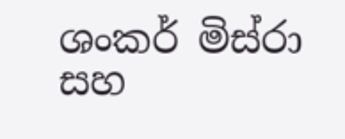ශංකර් මිස්රා සහ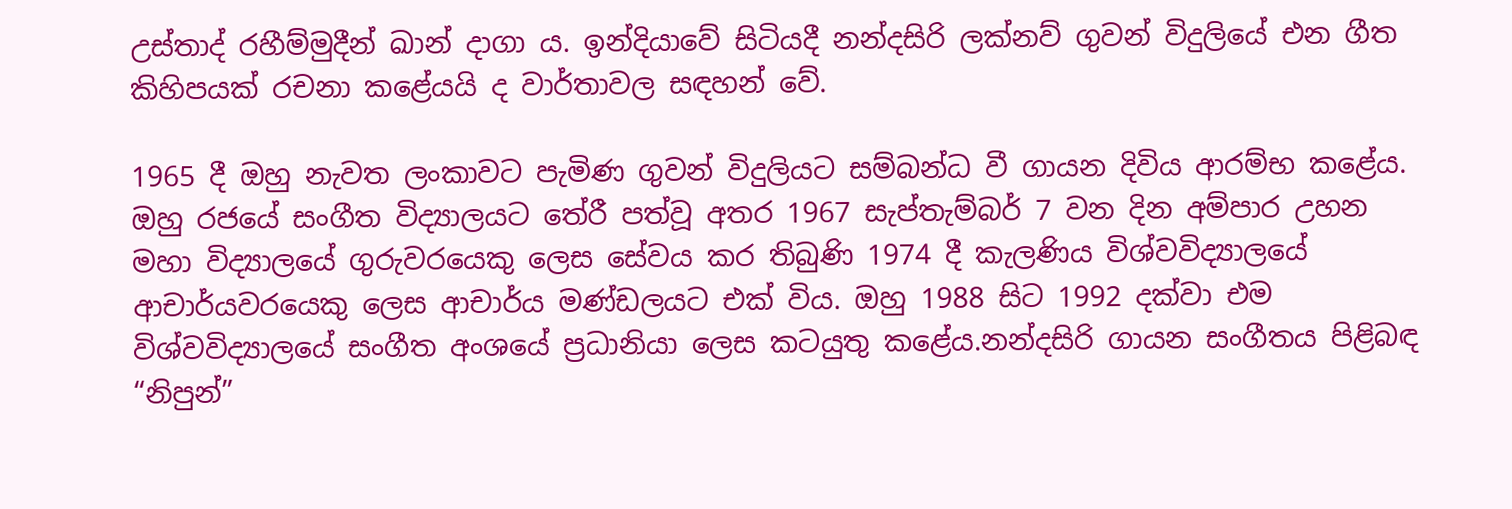උස්තාද් රහීම්මුදීන් ඛාන් දාගා ය. ඉන්දියාවේ සිටියදී නන්දසිරි ලක්නව් ගුවන් විදුලියේ එන ගීත කිහිපයක් රචනා කළේයයි ද වාර්තාවල සඳහන් වේ.

1965 දී ඔහු නැවත ලංකාවට පැමිණ ගුවන් විදුලියට සම්බන්ධ වී ගායන දිවිය ආරම්භ කළේය. ඔහු රජයේ සංගීත විද්‍යාලයට තේරී පත්වූ අතර 1967 සැප්තැම්බර් 7 වන දින අම්පාර උහන මහා විද්‍යාලයේ ගුරුවරයෙකු ලෙස සේවය කර තිබුණි 1974 දී කැලණිය විශ්වවිද්‍යාලයේ ආචාර්යවරයෙකු ලෙස ආචාර්ය මණ්ඩලයට එක් විය. ඔහු 1988 සිට 1992 දක්වා එම විශ්වවිද්‍යාලයේ සංගීත අංශයේ ප්‍රධානියා ලෙස කටයුතු කළේය.නන්දසිරි ගායන සංගීතය පිළිබඳ “නිපුන්”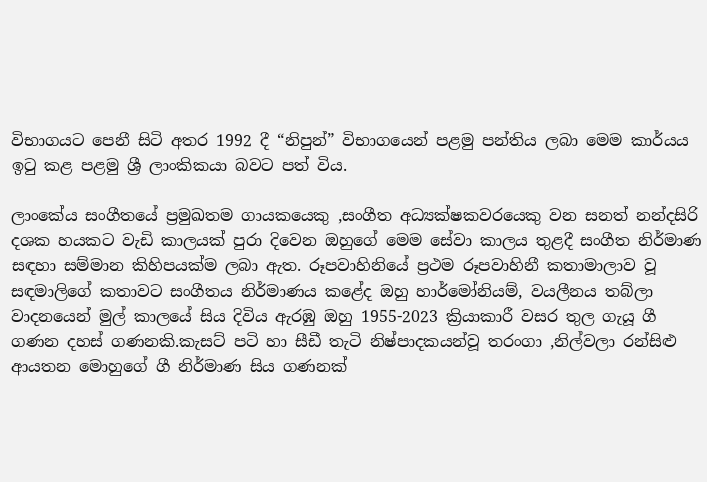විභාගයට පෙනී සිටි අතර 1992 දී “නිපුන්” විභාගයෙන් පළමු පන්තිය ලබා මෙම කාර්යය ඉටු කළ පළමු ශ්‍රී ලාංකිකයා බවට පත් විය.

ලාංකේය සංගීතයේ ප්‍රමුඛතම ගායකයෙකු ,සංගීත අධ්‍යක්ෂකවරයෙකු වන සනත් නන්දසිරි දශක හයකට වැඩි කාලයක් පුරා දිවෙන ඔහුගේ මෙම සේවා කාලය තුළදී සංගීත නිර්මාණ සඳහා සම්මාන කිහිපයක්ම ලබා ඇත. රූපවාහිනියේ ප්‍රථම රූපවාහිනී කතාමාලාව වූ සඳමාලිගේ කතාවට සංගීතය නිර්මාණය කළේද ඔහු හාර්මෝනියම්, වයලීනය තබ්ලා වාදනයෙන් මුල් කාලයේ සිය දිවිය ඇරඹු ඔහු 1955-2023 ක්‍රියාකාරී වසර තුල ගැයූ ගී ගණන දහස් ගණනකි.කැසට් පටි හා සීඩී තැටි නිෂ්පාදකයන්වූ තරංගා ,නිල්වලා රන්සිළු ආයතන මොහුගේ ගී නිර්මාණ සිය ගණනක්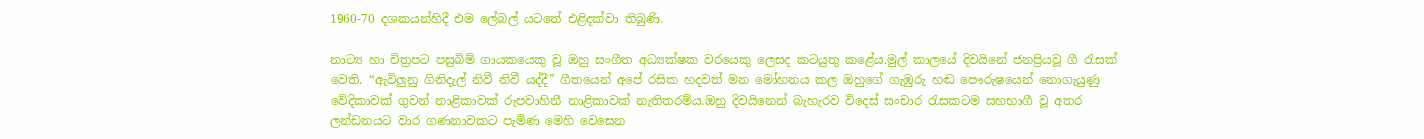1960-70 දශකයන්හිදී එම ලේබල් යටතේ එළිදක්වා තිබුණි.

නාට්‍ය හා චිත්‍රපට පසුබිම් ගායකයෙකු වූ ඔහු සංගීත අධ්‍යක්ෂක වරයෙකු ලෙසද කටයුතු කළේය.මුල් කාලයේ දිවයිනේ ජනප්‍රියවූ ගී රැසක් වෙති. “ඇවිලුනු ගිනිදැල් නිවී නිවී යද්දී” ගීතයෙන් අපේ රසික හදවත් මන මෝහනය කල ඔහුගේ ගැඹුරු හඬ පෞරුෂයෙන් නොගැයුණු වේදිකාවක් ගුවන් නාළිකාවක් රුපවාහිනී නාළිකාවක් නැතිතරම්ය.ඔහු දිවයිනෙන් බැහැරව විදෙස් සංචාර රැසකටම සහභාගී වූ අතර ලන්ඩනයට වාර ගණනාවකට පැමිණ මෙහි වෙසෙන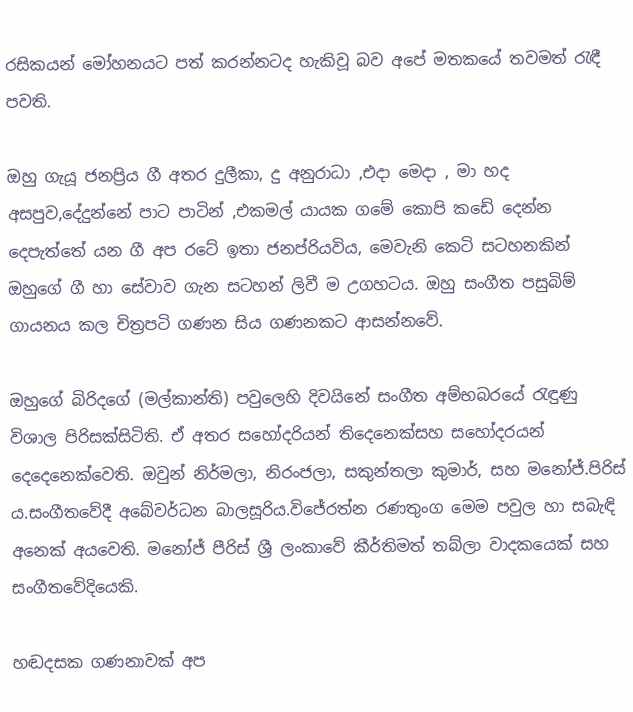රසිකයන් මෝහනයට පත් කරන්නටද හැකිවූ බව අපේ මතකයේ තවමත් රැඳී පවති.

ඔහු ගැයූ ජනප්‍රිය ගී අතර දුලීකා, දු අනුරාධා ,එදා මෙදා , මා හද අසපුව,දේදුන්නේ පාට පාටින් ,එකමල් යායක ගමේ කොපි කඩේ දෙන්න දෙපැත්තේ යන ගී අප රටේ ඉතා ජනප්රියවිය, මෙවැනි කෙටි සටහනකින් ඔහුගේ ගී හා සේවාව ගැන සටහන් ලිවී ම උගහටය. ඔහු සංගීත පසුබිම් ගායනය කල චිත්‍රපටි ගණන සිය ගණනකට ආසන්නවේ.

ඔහුගේ බිරිදගේ (මල්කාන්ති) පවුලෙහි දිවයිනේ සංගීත අම්භබරයේ රැඳුණු විශාල පිරිසක්සිටිති. ඒ අතර සහෝදරියන් තිදෙනෙක්සහ සහෝදරයන් දෙදෙනෙක්වෙති. ඔවුන් නිර්මලා, නිරංජලා, සකුන්තලා කුමාර්, සහ මනෝජ්.පිරිස් ය.සංගීතවේදී අබේවර්ධන බාලසූරිය.විජේරත්න රණතුංග මෙම පවුල හා සබැඳි අනෙක් අයවෙති. මනෝජ් පීරිස් ශ්‍රී ලංකාවේ කීර්තිමත් තබ්ලා වාදකයෙක් සහ සංගීතවේදියෙකි.

හඬදසක ගණනාවක් අප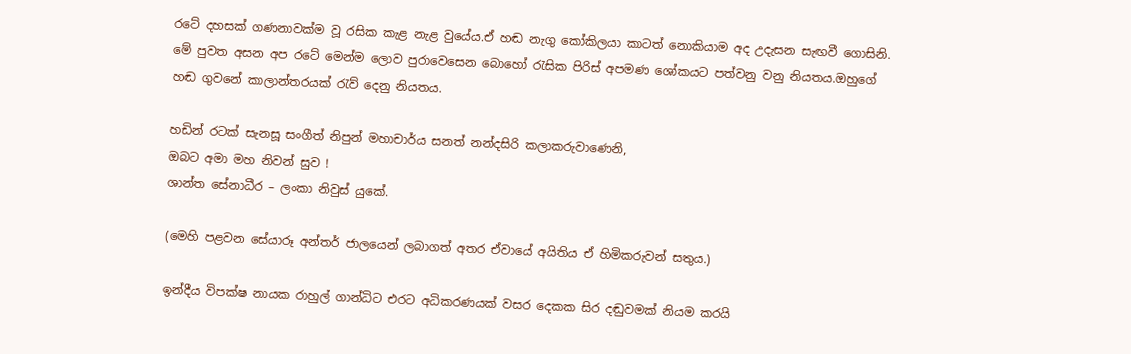රටේ දහසක් ගණනාවක්ම වූ රසික කැළ නැළ වුයේය.ඒ හඬ නැගු කෝකිලයා කාටත් නොකියාම අද උදැසන සැඟවී ගොසිනි. මේ පුවත අසන අප රටේ මෙන්ම ලොව පුරාවෙසෙන බොහෝ රැසික පිරිස් අපමණ ශෝකයට පත්වනු වනු නියතය.ඔහුගේ හඬ ගුවනේ කාලාන්තරයක් රැව් දෙනු නියතය.

හඩින් රටක් සැනසූ සංගීත් නිපුන් මහාචාර්ය සනත් නන්දසිරි කලාකරුවාණෙනි,
ඔබට අමා මහ නිවන් සුව !
ශාන්ත සේනාධීර – ලංකා නිවුස් යුකේ.

(මෙහි පළවන සේයාරූ අන්තර් ජාලයෙන් ලබාගත් අතර ඒවායේ අයිතිය ඒ හිමිකරුවන් සතුය.)

ඉන්දීය විපක්ෂ නායක රාහුල් ගාන්ධිට එරට අධිකරණයක් වසර දෙකක සිර දඬුවමක් නියම කරයි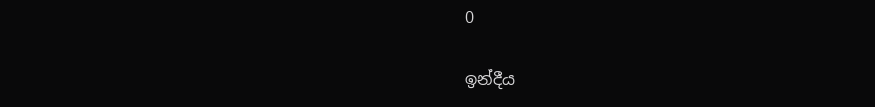0

ඉන්දීය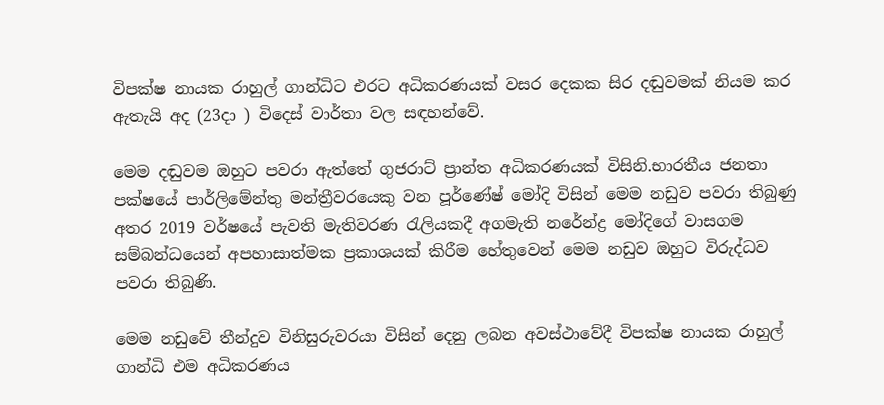විපක්ෂ නායක රාහුල් ගාන්ධිට එරට අධිකරණයක් වසර දෙකක සිර දඬුවමක් නියම කර ඇතැයි අද (23දා ) විදෙස් වාර්තා වල සඳහන්වේ.

මෙම දඬුවම ඔහුට පවරා ඇත්තේ ගුජරාට් ප්‍රාන්ත අධිකරණයක් විසිනි.භාරතීය ජනතා පක්ෂයේ පාර්ලිමේන්තු මන්ත්‍රීවරයෙකු වන පූර්ණේෂ් මෝදි විසින් මෙම නඩුව පවරා තිබුණු අතර 2019 වර්ෂයේ පැවති මැතිවරණ රැලියකදී අගමැති නරේන්ද්‍ර මෝදිගේ වාසගම සම්බන්ධයෙන් අපහාසාත්මක ප්‍රකාශයක් කිරීම හේතුවෙන් මෙම නඩුව ඔහුට විරුද්ධව පවරා තිබුණි.

මෙම නඩුවේ තීන්දුව විනිසුරුවරයා විසින් දෙනු ලබන අවස්ථාවේදී විපක්ෂ නායක රාහුල් ගාන්ධි එම අධිකරණය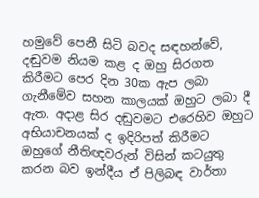හමුවේ පෙනී සිටි බවද සඳහන්වේ, දඬුවම නියම කළ ද ඔහු සිරගත කිරීමට පෙර දින 30ක ඇප ලබා ගැනීමේව සහන කාලයක් ඔහුට ලබා දී ඇත. අදාළ සිර දඬුවමට එරෙහිව ඔහුට අභියාචනයක් ද ඉදිරිපත් කිරීමට ඔහුගේ නීතිඥවරුන් විසින් කටයුතු කරන බව ඉන්දීය ඒ පිලිබඳ වාර්තා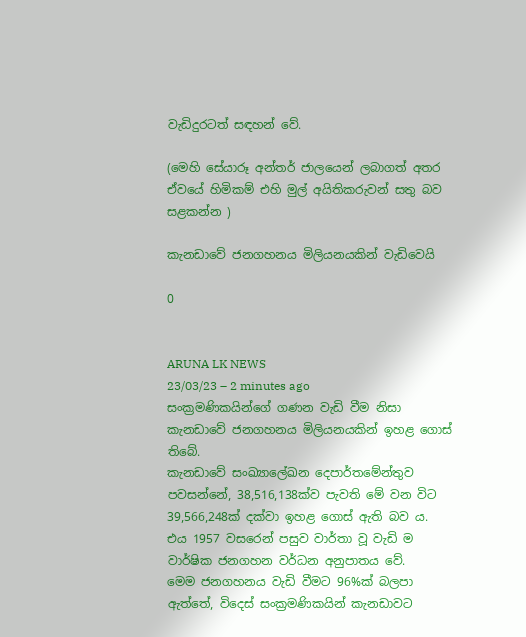වැඩිදුරටත් සඳහන් වේ.

(මෙහි සේයාරූ අන්තර් ජාලයෙන් ලබාගත් අතර ඒවයේ හිමිකම් එහි මුල් අයිතිකරුවන් සතු බව සළකන්න )

කැනඩාවේ ජනගහනය මිලියනයකින් වැඩිවෙයි

0


ARUNA LK NEWS
23/03/23 – 2 minutes ago
සංක්‍රමණිකයින්ගේ ගණන වැඩි වීම නිසා කැනඩාවේ ජනගහනය මිලියනයකින් ඉහළ ගොස් තිබේ.
කැනඩාවේ සංඛ්‍යාලේඛන දෙපාර්තමේන්තුව පවසන්නේ, 38,516,138ක්ව පැවති මේ වන විට 39,566,248ක් දක්වා ඉහළ ගොස් ඇති බව ය.
එය 1957 වසරෙන් පසුව වාර්තා වූ වැඩි ම වාර්ෂික ජනගහන වර්ධන අනුපාතය වේ.
මෙම ජනගහනය වැඩි වීමට 96%ක් බලපා ඇත්තේ, විදෙස් සංක්‍රමණිකයින් කැනඩාවට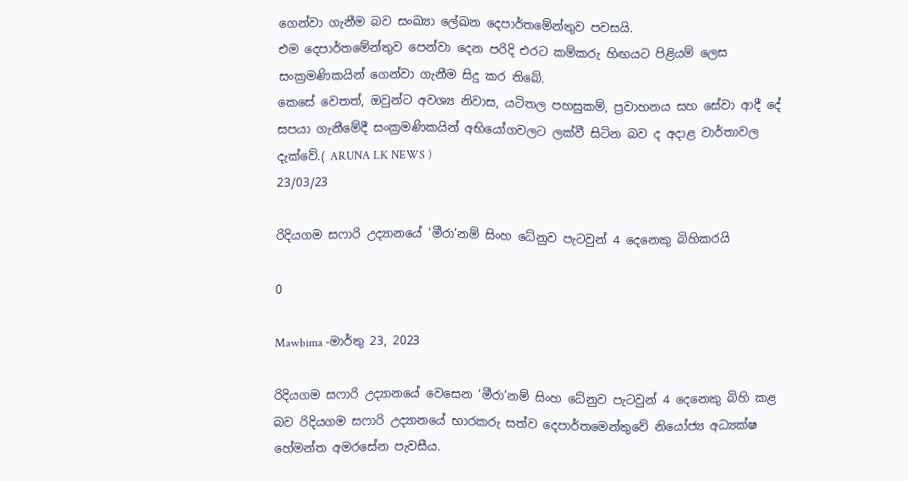ගෙන්වා ගැනීම බව සංඛ්‍යා ලේඛන දෙපාර්තමේන්තුව පවසයි.
එම දෙපාර්තමේන්තුව පෙන්වා දෙන පරිදි එරට කම්කරු හිඟයට පිළියම් ලෙස සංක්‍රමණිකයින් ගෙන්වා ගැනීම සිදු කර තිබේ.
කෙසේ වෙතත්, ඔවුන්ට අවශ්‍ය නිවාස, යටිතල පහසුකම්, ප්‍රවාහනය සහ සේවා ආදී දේ සපයා ගැනීමේදී සංක්‍රමණිකයින් අභියෝගවලට ලක්වී සිටින බව ද අදාළ වාර්තාවල දැක්වේ.( ARUNA LK NEWS )
23/03/23

රිදියගම සෆාරි උද්‍යානයේ ‘මීරා’නම් සිංහ ධේනුව පැටවුන් 4 දෙනෙකු බිහිකරයි

0

Mawbima -මාර්තු 23, 2023

රිදියගම සෆාරි උද්‍යානයේ වෙසෙන ‘මීරා’නම් සිංහ ධේනුව පැටවුන් 4 දෙනෙකු බිහි කළ බව රිදියගම සෆාරි උද්‍යානයේ භාරකරු සත්ව දෙපාර්තමෙන්තුවේ නියෝජ්‍ය අධ්‍යක්ෂ හේමන්ත අමරසේන පැවසීය.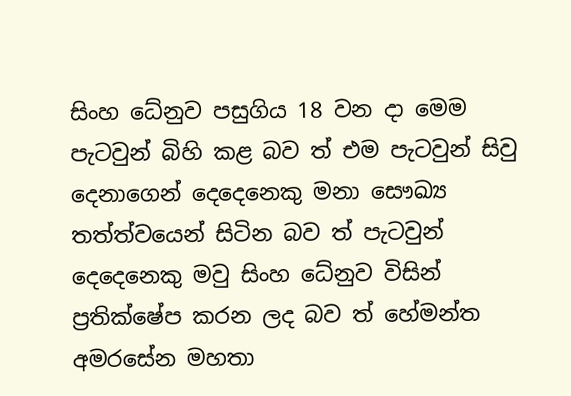සිංහ ධේනුව පසුගිය 18 වන දා මෙම පැටවුන් බිහි කළ බව ත් එම පැටවුන් සිවු දෙනාගෙන් දෙදෙනෙකු මනා සෞඛ්‍ය තත්ත්වයෙන් සිටින බව ත් පැටවුන් දෙදෙනෙකු මවු සිංහ ධේනුව විසින් ප්‍රතික්ෂේප කරන ලද බව ත් හේමන්ත අමරසේන මහතා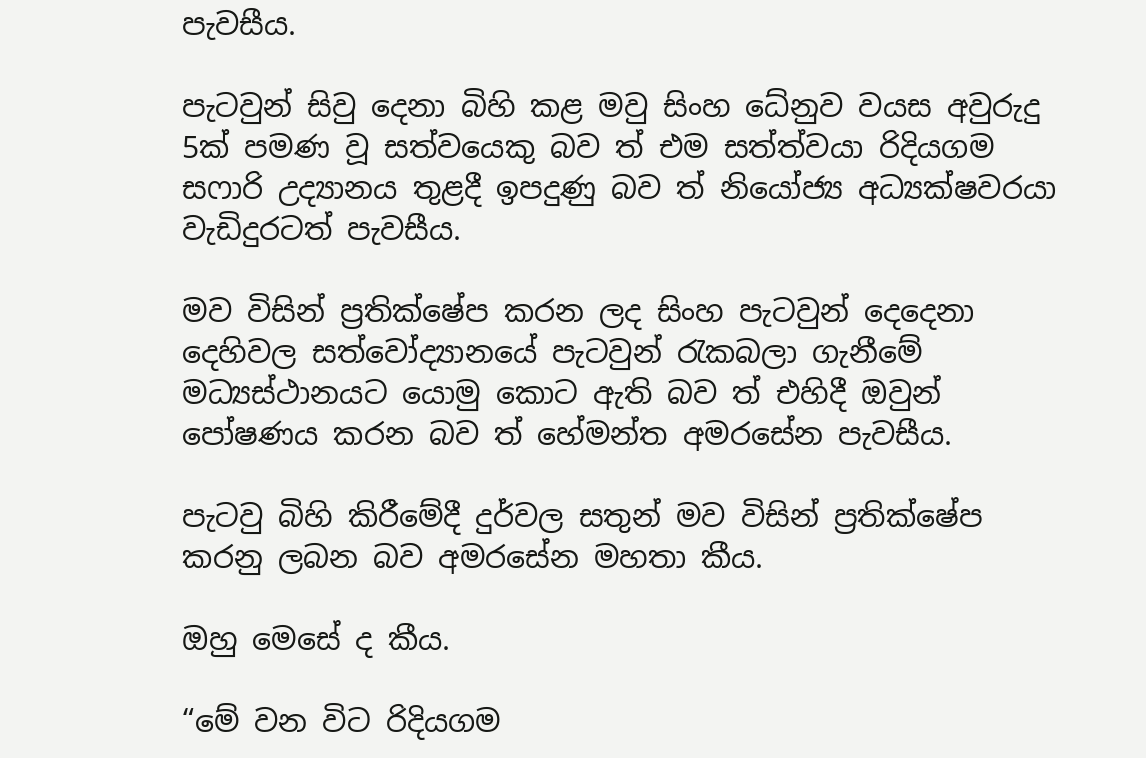පැවසීය.

පැටවුන් සිවු දෙනා බිහි කළ මවු සිංහ ධේනුව වයස අවුරුදු 5ක් පමණ වූ සත්වයෙකු බව ත් එම සත්ත්වයා රිදියගම සෆාරි උද්‍යානය තුළදී ඉපදුණු බව ත් නියෝජ්‍ය අධ්‍යක්ෂවරයා වැඩිදුරටත් පැවසීය.

මව විසින් ප්‍රතික්ෂේප කරන ලද සිංහ පැටවුන් දෙදෙනා දෙහිවල සත්වෝද්‍යානයේ පැටවුන් රැකබලා ගැනීමේ මධ්‍යස්ථානයට යොමු කොට ඇති බව ත් එහිදී ඔවුන් පෝෂණය කරන බව ත් හේමන්ත අමරසේන පැවසීය.

පැටවු බිහි කිරීමේදී දුර්වල සතුන් මව විසින් ප්‍රතික්ෂේප කරනු ලබන බව අමරසේන මහතා කීය.

ඔහු මෙසේ ද කීය.

“මේ වන විට රිදියගම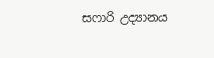සෆාරි උද්‍යානය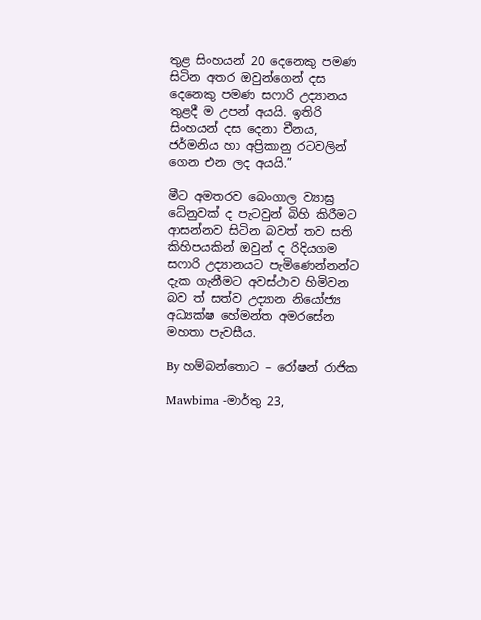තුළ සිංහයන් 20 දෙනෙකු පමණ සිටින අතර ඔවුන්ගෙන් දස දෙනෙකු පමණ සෆාරි උද්‍යානය තුළදී ම උපන් අයයි. ඉතිරි සිංහයන් දස දෙනා චීනය, ජර්මනිය හා අප්‍රිකානු රටවලින් ගෙන එන ලද අයයි.”

මීට අමතරව බෙංගාල ව්‍යාඝ්‍ර ධේනුවක් ද පැටවුන් බිහි කිරීමට ආසන්නව සිටින බවත් තව සති කිහිපයකින් ඔවුන් ද රිදියගම සෆාරි උද්‍යානයට පැමිණෙන්නන්ට දැක ගැනීමට අවස්ථාව හිමිවන බව ත් සත්ව උද්‍යාන නියෝජ්‍ය අධ්‍යක්ෂ හේමන්ත අමරසේන මහතා පැවසීය.

By හම්බන්තොට – රෝෂන් රාජික

Mawbima -මාර්තු 23,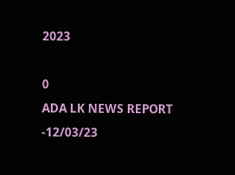2023

0
ADA LK NEWS REPORT -12/03/23